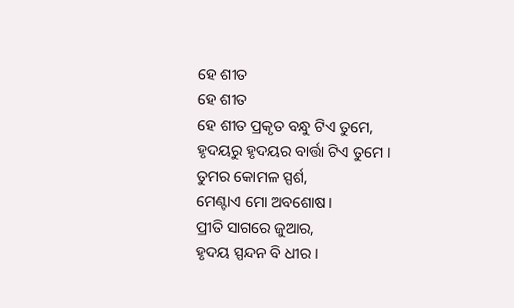ହେ ଶୀତ
ହେ ଶୀତ
ହେ ଶୀତ ପ୍ରକୃତ ବନ୍ଧୁ ଟିଏ ତୁମେ,
ହୃଦୟରୁ ହୃଦୟର ବାର୍ତ୍ତା ଟିଏ ତୁମେ ।
ତୁମର କୋମଳ ସ୍ପର୍ଶ,
ମେଣ୍ଟାଏ ମୋ ଅବଶୋଷ।
ପ୍ରୀତି ସାଗରେ ଜୁଆର,
ହୃଦୟ ସ୍ପନ୍ଦନ ବି ଧୀର ।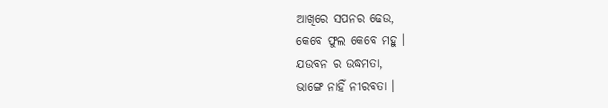ଆଖିରେ ସପନର ଢେଉ,
କେବେ ଫୁଲ କେବେ ମହୁ ।
ଯଉବନ ର ଉଦ୍ଧମତା,
ଭାଙ୍ଗେ ନାହିଁ ନୀରବତା ।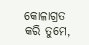କୋଳାଗ୍ରତ କରି ତୁମେ,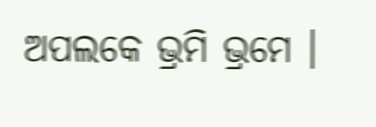ଅପଲକେ ଭ୍ରମି ଭ୍ରମେ ।